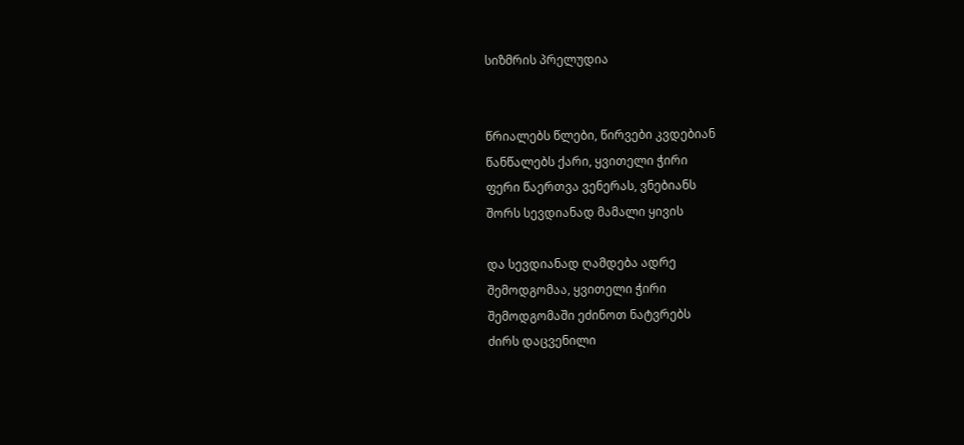სიზმრის პრელუდია


წრიალებს წლები, წირვები კვდებიან
წანწალებს ქარი, ყვითელი ჭირი
ფერი წაერთვა ვენერას, ვნებიანს
შორს სევდიანად მამალი ყივის

და სევდიანად ღამდება ადრე
შემოდგომაა, ყვითელი ჭირი
შემოდგომაში ეძინოთ ნატვრებს
ძირს დაცვენილი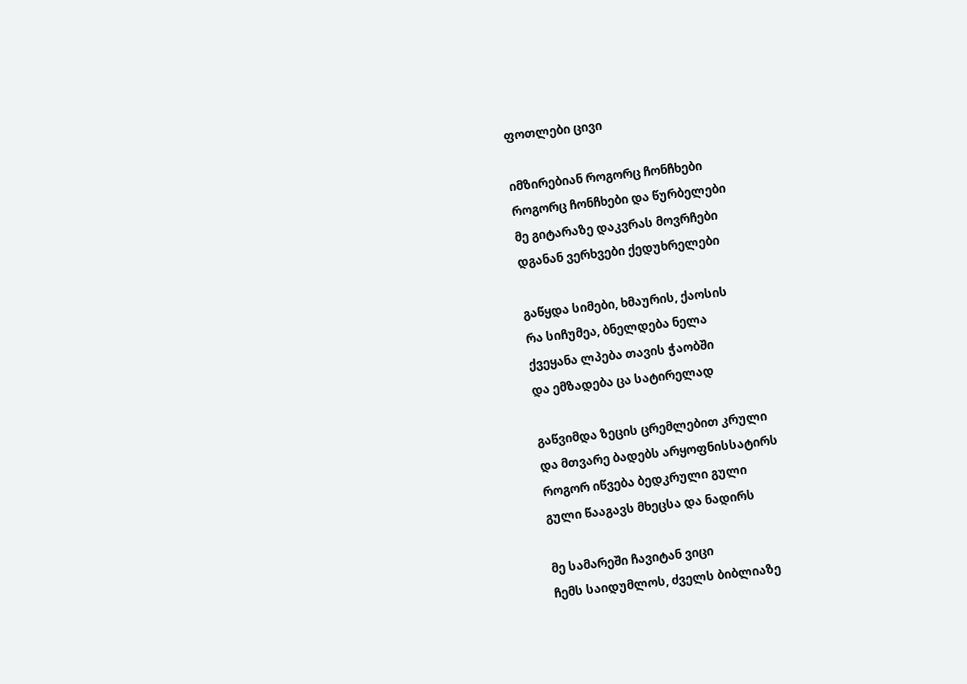ფოთლები ცივი

იმზირებიან როგორც ჩონჩხები
როგორც ჩონჩხები და წურბელები
მე გიტარაზე დაკვრას მოვრჩები
დგანან ვერხვები ქედუხრელები

გაწყდა სიმები, ხმაურის, ქაოსის
რა სიჩუმეა, ბნელდება ნელა
ქვეყანა ლპება თავის ჭაობში
და ემზადება ცა სატირელად

გაწვიმდა ზეცის ცრემლებით კრული
და მთვარე ბადებს არყოფნისსატირს
როგორ იწვება ბედკრული გული
გული წააგავს მხეცსა და ნადირს

მე სამარეში ჩავიტან ვიცი
ჩემს საიდუმლოს, ძველს ბიბლიაზე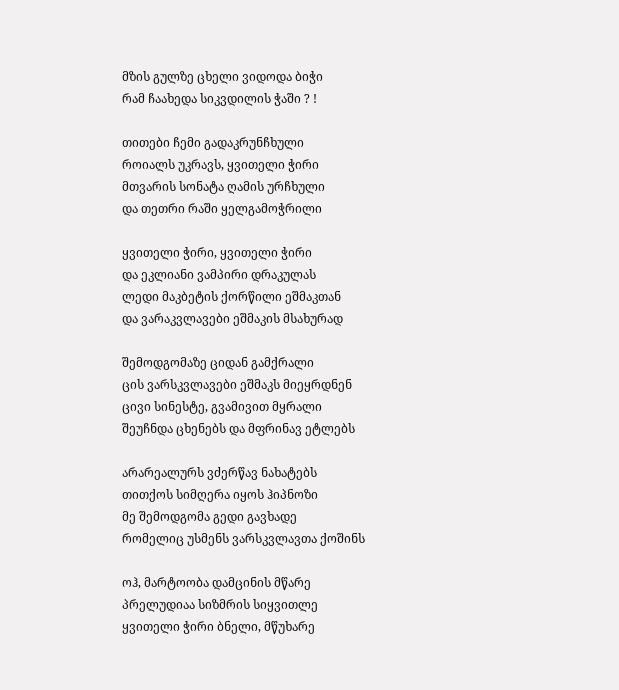მზის გულზე ცხელი ვიდოდა ბიჭი
რამ ჩაახედა სიკვდილის ჭაში ? !

თითები ჩემი გადაკრუნჩხული
როიალს უკრავს, ყვითელი ჭირი
მთვარის სონატა ღამის ურჩხული
და თეთრი რაში ყელგამოჭრილი

ყვითელი ჭირი, ყვითელი ჭირი
და ეკლიანი ვამპირი დრაკულას
ლედი მაკბეტის ქორწილი ეშმაკთან
და ვარაკვლავები ეშმაკის მსახურად

შემოდგომაზე ციდან გამქრალი
ცის ვარსკვლავები ეშმაკს მიეყრდნენ
ცივი სინესტე, გვამივით მყრალი
შეუჩნდა ცხენებს და მფრინავ ეტლებს

არარეალურს ვძერწავ ნახატებს
თითქოს სიმღერა იყოს ჰიპნოზი
მე შემოდგომა გედი გავხადე
რომელიც უსმენს ვარსკვლავთა ქოშინს

ოჰ, მარტოობა დამცინის მწარე
პრელუდიაა სიზმრის სიყვითლე
ყვითელი ჭირი ბნელი, მწუხარე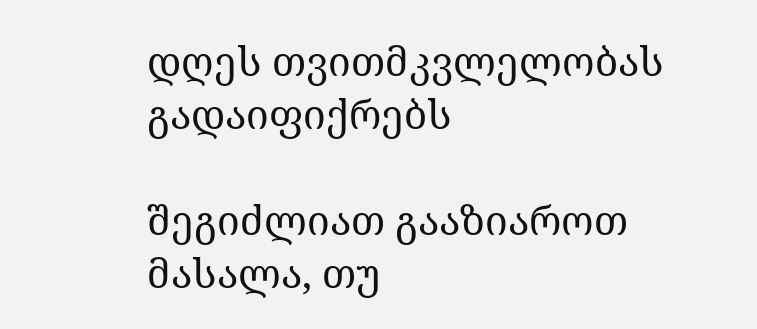დღეს თვითმკვლელობას გადაიფიქრებს

შეგიძლიათ გააზიაროთ მასალა, თუ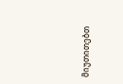მიუთითებთ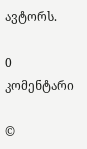ავტორს.

0 კომენტარი

©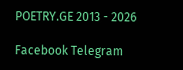POETRY.GE 2013 - 2026

Facebook Telegram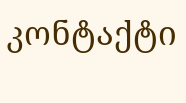კონტაქტი